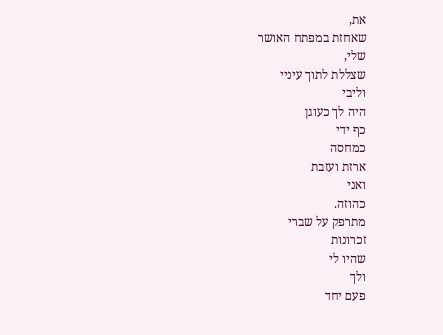את,
שאחזת במפתח האושר
שלי,
שצללת לתוך עיניי
וליבי
היה לך כעוגן
כף ידי
כמחסה
ארזת ועזבת
ואני
כהוזה.
מתרפק על שברי
זכרונות
שהיו לי
ולך
פעם יחד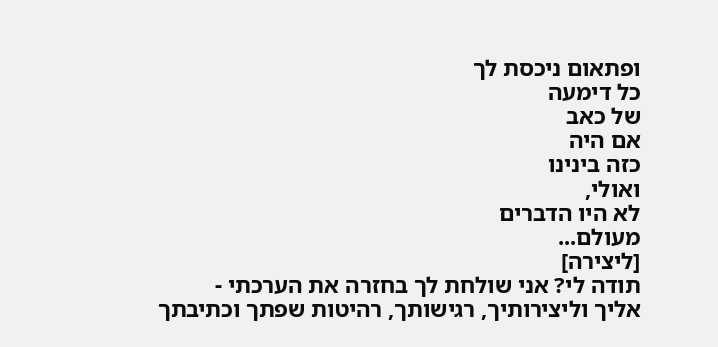ופתאום ניכסת לך
כל דימעה
של כאב
אם היה
כזה בינינו
ואולי,
לא היו הדברים
מעולם...
[ליצירה]
תודה לי? אני שולחת לך בחזרה את הערכתי -
אליך וליצירותיך, רגישותך, רהיטות שפתך וכתיבתך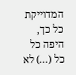המדוייקת כל כך, היפה כל כל (...) לא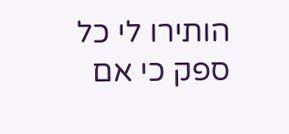הותירו לי כל ספק כי אם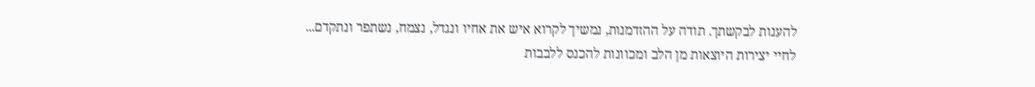להענות לבקשתך. תודה על ההזדמנות, נמשיך לקרוא איש את אחיו ונגדל, נצמח, נשתפר ונתקדם...
לחיי יצירות היוצאות מן הלב ומכוונות להכנס ללבבות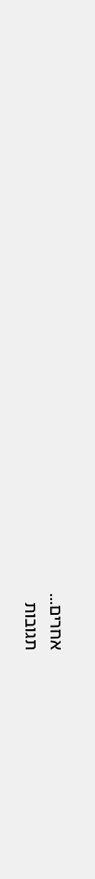אחרים...
תגובות